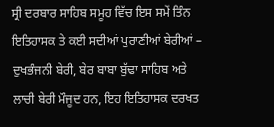ਸ੍ਰੀ ਦਰਬਾਰ ਸਾਹਿਬ ਸਮੂਹ ਵਿੱਚ ਇਸ ਸਮੇਂ ਤਿੰਨ ਇਤਿਹਾਸਕ ਤੇ ਕਈ ਸਦੀਆਂ ਪੁਰਾਣੀਆਂ ਬੇਰੀਆਂ – ਦੁਖਭੰਜਨੀ ਬੇਰੀ, ਬੇਰ ਬਾਬਾ ਬੁੱਢਾ ਸਾਹਿਬ ਅਤੇ ਲਾਚੀ ਬੇਰੀ ਮੌਜੂਦ ਹਨ, ਇਹ ਇਤਿਹਾਸਕ ਦਰਖਤ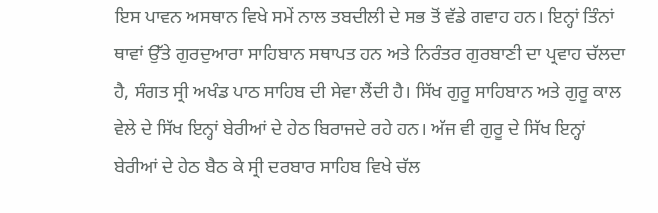ਇਸ ਪਾਵਨ ਅਸਥਾਨ ਵਿਖੇ ਸਮੇਂ ਨਾਲ ਤਬਦੀਲੀ ਦੇ ਸਭ ਤੋਂ ਵੱਡੇ ਗਵਾਹ ਹਨ। ਇਨ੍ਹਾਂ ਤਿੰਨਾਂ ਥਾਵਾਂ ਉੱਤੇ ਗੁਰਦੁਆਰਾ ਸਾਹਿਬਾਨ ਸਥਾਪਤ ਹਨ ਅਤੇ ਨਿਰੰਤਰ ਗੁਰਬਾਣੀ ਦਾ ਪ੍ਰਵਾਹ ਚੱਲਦਾ ਹੈ, ਸੰਗਤ ਸ੍ਰੀ ਅਖੰਡ ਪਾਠ ਸਾਹਿਬ ਦੀ ਸੇਵਾ ਲੈਂਦੀ ਹੈ। ਸਿੱਖ ਗੁਰੂ ਸਾਹਿਬਾਨ ਅਤੇ ਗੁਰੂ ਕਾਲ ਵੇਲੇ ਦੇ ਸਿੱਖ ਇਨ੍ਹਾਂ ਬੇਰੀਆਂ ਦੇ ਹੇਠ ਬਿਰਾਜਦੇ ਰਹੇ ਹਨ। ਅੱਜ ਵੀ ਗੁਰੂ ਦੇ ਸਿੱਖ ਇਨ੍ਹਾਂ ਬੇਰੀਆਂ ਦੇ ਹੇਠ ਬੈਠ ਕੇ ਸ੍ਰੀ ਦਰਬਾਰ ਸਾਹਿਬ ਵਿਖੇ ਚੱਲ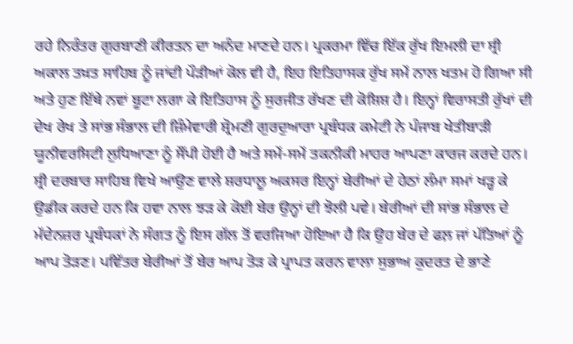ਰਹੇ ਨਿਰੰਤਰ ਗੁਰਬਾਣੀ ਕੀਰਤਨ ਦਾ ਅਨੰਦ ਮਾਣਦੇ ਹਨ। ਪ੍ਰਕਰਮਾ ਵਿੱਚ ਇੱਕ ਰੁੱਖ ਇਮਲੀ ਦਾ ਸ੍ਰੀ ਅਕਾਲ ਤਖ਼ਤ ਸਾਹਿਬ ਨੂੰ ਜਾਂਦੀ ਪੌੜੀਆਂ ਕੋਲ ਵੀ ਹੈ, ਇਹ ਇਤਿਹਾਸਕ ਰੁੱਖ ਸਮੇਂ ਨਾਲ ਖਤਮ ਹੋ ਗਿਆ ਸੀ ਅਤੇ ਹੁਣ ਇੱਥੇ ਨਵਾਂ ਬੂਟਾ ਲਗਾ ਕੇ ਇਤਿਹਾਸ ਨੂੰ ਸੁਰਜੀਤ ਰੱਖਣ ਦੀ ਕੋਸ਼ਿਸ਼ ਹੈ। ਇਨ੍ਹਾਂ ਵਿਰਾਸਤੀ ਰੁੱਖਾਂ ਦੀ ਦੇਖ ਰੇਖ ਤੇ ਸਾਂਭ ਸੰਭਾਲ ਦੀ ਜ਼ਿੰਮੇਵਾਰੀ ਸ਼੍ਰੋਮਣੀ ਗੁਰਦੁਆਰਾ ਪ੍ਰਬੰਧਕ ਕਮੇਟੀ ਨੇ ਪੰਜਾਬ ਖੇਤੀਬਾੜੀ ਯੂਨੀਵਰਸਿਟੀ ਲੁਧਿਆਣਾ ਨੂੰ ਸੌਂਪੀ ਹੋਈ ਹੈ ਅਤੇ ਸਮੇਂ-ਸਮੇਂ ਤਕਨੀਕੀ ਮਾਹਰ ਆਪਣਾ ਕਾਰਜ ਕਰਦੇ ਹਨ।
ਸ੍ਰੀ ਦਰਬਾਰ ਸਾਹਿਬ ਵਿਖੇ ਆਉਣ ਵਾਲੇ ਸ਼ਰਧਾਲੂ ਅਕਸਰ ਇਨ੍ਹਾਂ ਬੇਰੀਆਂ ਦੇ ਹੇਠਾਂ ਲੰਮਾ ਸਮਾਂ ਖੜ੍ਹ ਕੇ ਉਡੀਕ ਕਰਦੇ ਹਨ ਕਿ ਹਵਾ ਨਾਲ ਝੜ ਕੇ ਕੋਈ ਬੇਰ ਉਨ੍ਹਾਂ ਦੀ ਝੋਲੀ ਪਵੇ। ਬੇਰੀਆਂ ਦੀ ਸਾਂਭ ਸੰਭਾਲ ਦੇ ਮੱਦੇਨਜ਼ਰ ਪ੍ਰਬੰਧਕਾਂ ਨੇ ਸੰਗਤ ਨੂੰ ਇਸ ਗੱਲ ਤੋਂ ਵਰਜਿਆ ਹੋਇਆ ਹੈ ਕਿ ਉਹ ਬੇਰ ਦੇ ਫਲ਼ ਜਾਂ ਪੱਤਿਆਂ ਨੂੰ ਆਪ ਤੋੜਣ। ਪਵਿੱਤਰ ਬੇਰੀਆਂ ਤੋਂ ਬੇਰ ਆਪ ਤੋੜ ਕੇ ਪ੍ਰਾਪਤ ਕਰਨ ਵਾਲਾ ਸੁਭਾਅ ਕੁਦਰਤ ਦੇ ਭਾਣੇ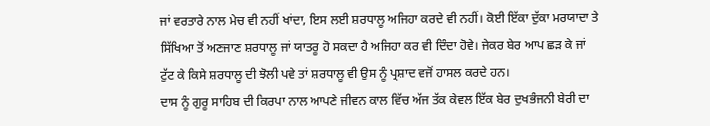ਜਾਂ ਵਰਤਾਰੇ ਨਾਲ ਮੇਚ ਵੀ ਨਹੀਂ ਖਾਂਦਾ, ਇਸ ਲਈ ਸ਼ਰਧਾਲੂ ਅਜਿਹਾ ਕਰਦੇ ਵੀ ਨਹੀਂ। ਕੋਈ ਇੱਕਾ ਦੁੱਕਾ ਮਰਯਾਦਾ ਤੇ ਸਿੱਖਿਆ ਤੋਂ ਅਣਜਾਣ ਸ਼ਰਧਾਲੂ ਜਾਂ ਯਾਤਰੂ ਹੋ ਸਕਦਾ ਹੈ ਅਜਿਹਾ ਕਰ ਵੀ ਦਿੰਦਾ ਹੋਵੇ। ਜੇਕਰ ਬੇਰ ਆਪ ਛੜ ਕੇ ਜਾਂ ਟੁੱਟ ਕੇ ਕਿਸੇ ਸ਼ਰਧਾਲੂ ਦੀ ਝੋਲੀ ਪਵੇ ਤਾਂ ਸ਼ਰਧਾਲੂ ਵੀ ਉਸ ਨੂੰ ਪ੍ਰਸ਼ਾਦ ਵਜੋਂ ਹਾਸਲ ਕਰਦੇ ਹਨ।
ਦਾਸ ਨੂੰ ਗੁਰੂ ਸਾਹਿਬ ਦੀ ਕਿਰਪਾ ਨਾਲ ਆਪਣੇ ਜੀਵਨ ਕਾਲ ਵਿੱਚ ਅੱਜ ਤੱਕ ਕੇਵਲ ਇੱਕ ਬੇਰ ਦੁਖਭੰਜਨੀ ਬੇਰੀ ਦਾ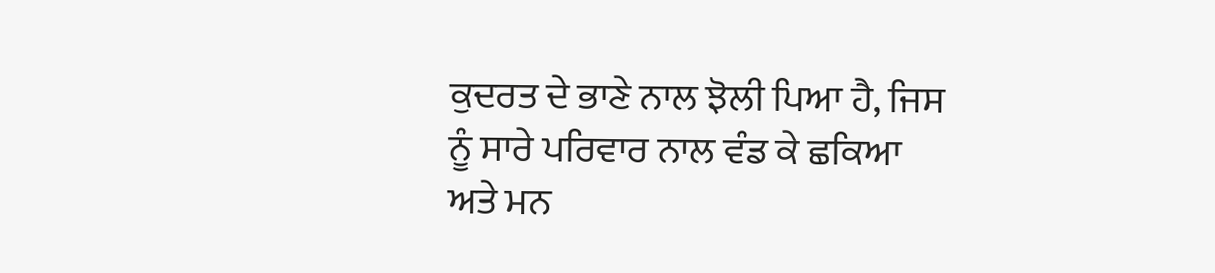ਕੁਦਰਤ ਦੇ ਭਾਣੇ ਨਾਲ ਝੋਲੀ ਪਿਆ ਹੈ, ਜਿਸ ਨੂੰ ਸਾਰੇ ਪਰਿਵਾਰ ਨਾਲ ਵੰਡ ਕੇ ਛਕਿਆ ਅਤੇ ਮਨ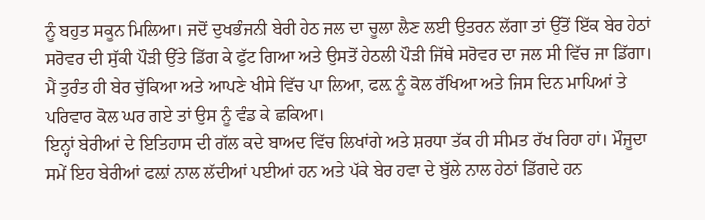ਨੂੰ ਬਹੁਤ ਸਕੂਨ ਮਿਲਿਆ। ਜਦੋਂ ਦੁਖਭੰਜਨੀ ਬੇਰੀ ਹੇਠ ਜਲ ਦਾ ਚੂਲਾ ਲੈਣ ਲਈ ਉਤਰਨ ਲੱਗਾ ਤਾਂ ਉੱਤੋਂ ਇੱਕ ਬੇਰ ਹੇਠਾਂ ਸਰੋਵਰ ਦੀ ਸੁੱਕੀ ਪੌੜੀ ਉੱਤੇ ਡਿੱਗ ਕੇ ਫੁੱਟ ਗਿਆ ਅਤੇ ਉਸਤੋਂ ਹੇਠਲੀ ਪੌੜੀ ਜਿੱਥੇ ਸਰੋਵਰ ਦਾ ਜਲ ਸੀ ਵਿੱਚ ਜਾ ਡਿੱਗਾ। ਮੈਂ ਤੁਰੰਤ ਹੀ ਬੇਰ ਚੁੱਕਿਆ ਅਤੇ ਆਪਣੇ ਖੀਸੇ ਵਿੱਚ ਪਾ ਲਿਆ, ਫਲ਼ ਨੂੰ ਕੋਲ ਰੱਖਿਆ ਅਤੇ ਜਿਸ ਦਿਨ ਮਾਪਿਆਂ ਤੇ ਪਰਿਵਾਰ ਕੋਲ ਘਰ ਗਏ ਤਾਂ ਉਸ ਨੂੰ ਵੰਡ ਕੇ ਛਕਿਆ।
ਇਨ੍ਹਾਂ ਬੇਰੀਆਂ ਦੇ ਇਤਿਹਾਸ ਦੀ ਗੱਲ ਕਦੇ ਬਾਅਦ ਵਿੱਚ ਲਿਖਾਂਗੇ ਅਤੇ ਸ਼ਰਧਾ ਤੱਕ ਹੀ ਸੀਮਤ ਰੱਖ ਰਿਹਾ ਹਾਂ। ਮੌਜੂਦਾ ਸਮੇਂ ਇਹ ਬੇਰੀਆਂ ਫਲ਼ਾਂ ਨਾਲ ਲੱਦੀਆਂ ਪਈਆਂ ਹਨ ਅਤੇ ਪੱਕੇ ਬੇਰ ਹਵਾ ਦੇ ਬੁੱਲੇ ਨਾਲ ਹੇਠਾਂ ਡਿੱਗਦੇ ਹਨ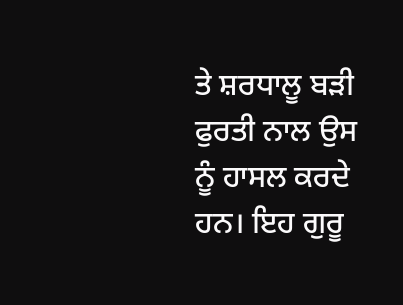ਤੇ ਸ਼ਰਧਾਲੂ ਬੜੀ ਫੁਰਤੀ ਨਾਲ ਉਸ ਨੂੰ ਹਾਸਲ ਕਰਦੇ ਹਨ। ਇਹ ਗੁਰੂ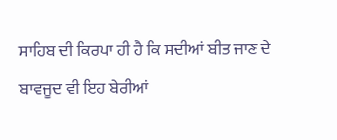ਸਾਹਿਬ ਦੀ ਕਿਰਪਾ ਹੀ ਹੈ ਕਿ ਸਦੀਆਂ ਬੀਤ ਜਾਣ ਦੇ ਬਾਵਜੂਦ ਵੀ ਇਹ ਬੇਰੀਆਂ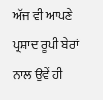ਅੱਜ ਵੀ ਆਪਣੇ ਪ੍ਰਸ਼ਾਦ ਰੂਪੀ ਬੇਰਾਂ ਨਾਲ ਉਵੇਂ ਹੀ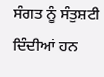ਸੰਗਤ ਨੂੰ ਸੰਤੁਸ਼ਟੀ ਦਿੰਦੀਆਂ ਹਨ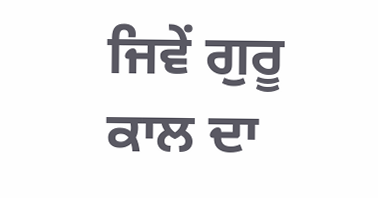ਜਿਵੇਂ ਗੁਰੂ ਕਾਲ ਦਾ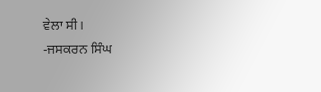ਵੇਲਾ ਸੀ।
-ਜਸਕਰਨ ਸਿੰਘ